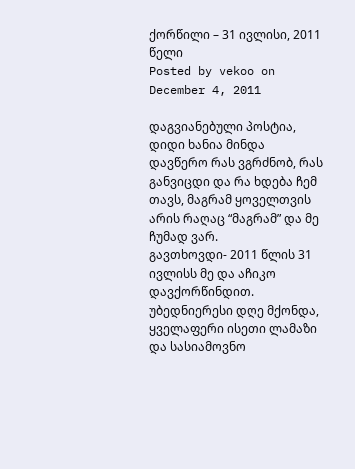ქორწილი – 31 ივლისი, 2011 წელი
Posted by vekoo on December 4, 2011

დაგვიანებული პოსტია, დიდი ხანია მინდა დავწერო რას ვგრძნობ, რას განვიცდი და რა ხდება ჩემ თავს, მაგრამ ყოველთვის არის რაღაც “მაგრამ” და მე ჩუმად ვარ.
გავთხოვდი- 2011 წლის 31 ივლისს მე და აჩიკო დავქორწინდით.
უბედნიერესი დღე მქონდა, ყველაფერი ისეთი ლამაზი და სასიამოვნო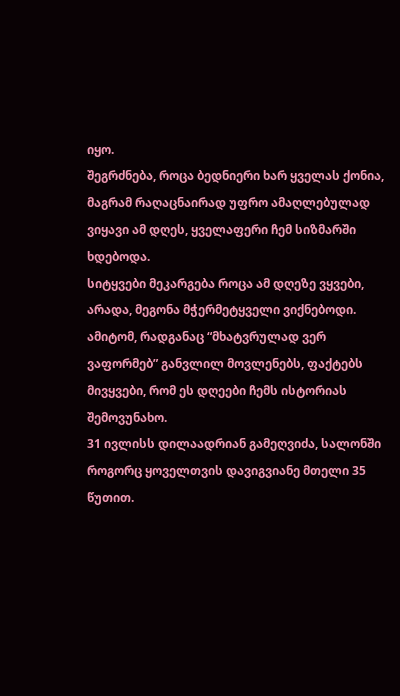იყო.
შეგრძნება, როცა ბედნიერი ხარ ყველას ქონია, მაგრამ რაღაცნაირად უფრო ამაღლებულად ვიყავი ამ დღეს, ყველაფერი ჩემ სიზმარში ხდებოდა.
სიტყვები მეკარგება როცა ამ დღეზე ვყვები, არადა, მეგონა მჭერმეტყველი ვიქნებოდი. ამიტომ, რადგანაც “მხატვრულად ვერ ვაფორმებ” განვლილ მოვლენებს, ფაქტებს მივყვები, რომ ეს დღეები ჩემს ისტორიას შემოვუნახო.
31 ივლისს დილაადრიან გამეღვიძა, სალონში როგორც ყოველთვის დავიგვიანე მთელი 35 წუთით.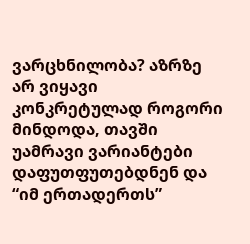ვარცხნილობა? აზრზე არ ვიყავი კონკრეტულად როგორი მინდოდა, თავში უამრავი ვარიანტები დაფუთფუთებდნენ და “იმ ერთადერთს”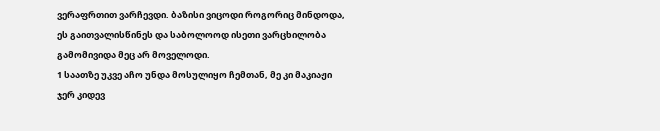ვერაფრთით ვარჩევდი. ბაზისი ვიცოდი როგორიც მინდოდა, ეს გაითვალისწინეს და საბოლოოდ ისეთი ვარცხილობა გამომივიდა მეც არ მოველოდი.
1 საათზე უკვე აჩო უნდა მოსულიყო ჩემთან, მე კი მაკიაჟი ჯერ კიდევ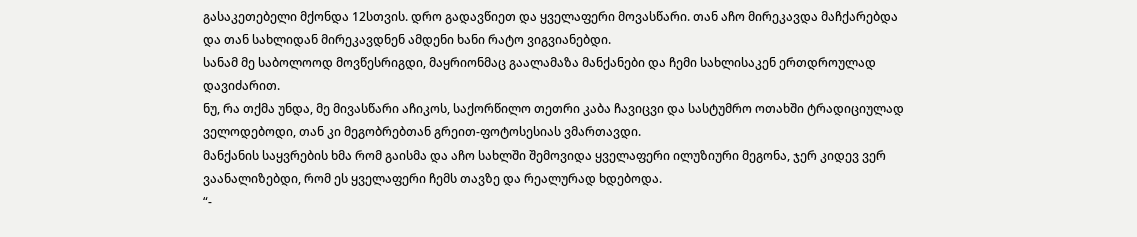გასაკეთებელი მქონდა 12სთვის. დრო გადავწიეთ და ყველაფერი მოვასწარი. თან აჩო მირეკავდა მაჩქარებდა და თან სახლიდან მირეკავდნენ ამდენი ხანი რატო ვიგვიანებდი.
სანამ მე საბოლოოდ მოვწესრიგდი, მაყრიონმაც გაალამაზა მანქანები და ჩემი სახლისაკენ ერთდროულად დავიძარით.
ნუ, რა თქმა უნდა, მე მივასწარი აჩიკოს, საქორწილო თეთრი კაბა ჩავიცვი და სასტუმრო ოთახში ტრადიციულად ველოდებოდი, თან კი მეგობრებთან გრეით-ფოტოსესიას ვმართავდი.
მანქანის საყვრების ხმა რომ გაისმა და აჩო სახლში შემოვიდა ყველაფერი ილუზიური მეგონა, ჯერ კიდევ ვერ ვაანალიზებდი, რომ ეს ყველაფერი ჩემს თავზე და რეალურად ხდებოდა.
“-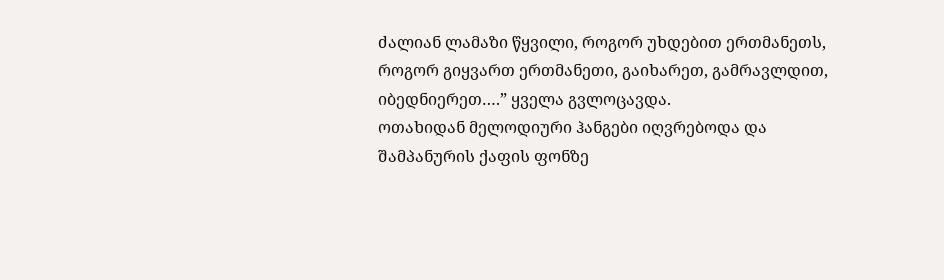ძალიან ლამაზი წყვილი, როგორ უხდებით ერთმანეთს, როგორ გიყვართ ერთმანეთი, გაიხარეთ, გამრავლდით, იბედნიერეთ….” ყველა გვლოცავდა.
ოთახიდან მელოდიური ჰანგები იღვრებოდა და შამპანურის ქაფის ფონზე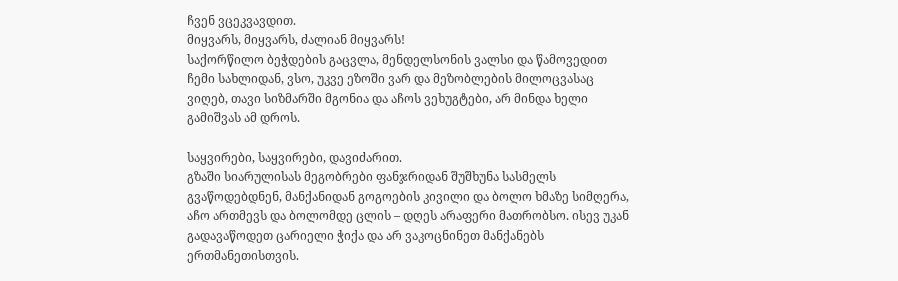ჩვენ ვცეკვავდით.
მიყვარს, მიყვარს, ძალიან მიყვარს!
საქორწილო ბეჭდების გაცვლა, მენდელსონის ვალსი და წამოვედით ჩემი სახლიდან, ვსო, უკვე ეზოში ვარ და მეზობლების მილოცვასაც ვიღებ, თავი სიზმარში მგონია და აჩოს ვეხუგტები, არ მინდა ხელი გამიშვას ამ დროს.

საყვირები, საყვირები, დავიძარით.
გზაში სიარულისას მეგობრები ფანჯრიდან შუშხუნა სასმელს გვაწოდებდნენ, მანქანიდან გოგოების კივილი და ბოლო ხმაზე სიმღერა, აჩო ართმევს და ბოლომდე ცლის – დღეს არაფერი მათრობსო. ისევ უკან გადავაწოდეთ ცარიელი ჭიქა და არ ვაკოცნინეთ მანქანებს ერთმანეთისთვის.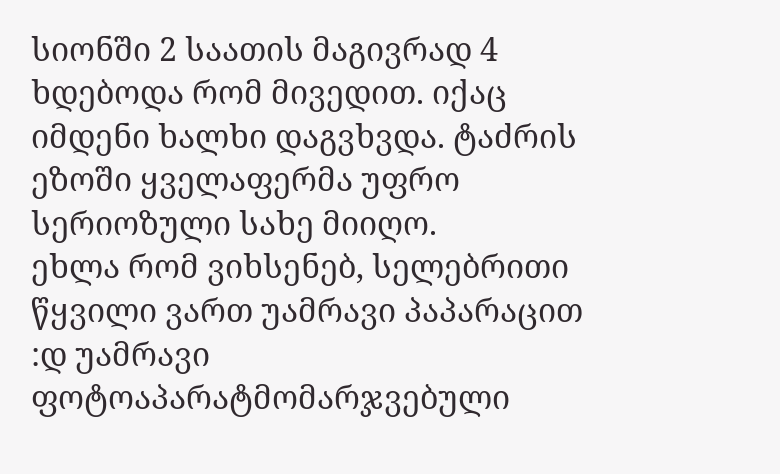სიონში 2 საათის მაგივრად 4 ხდებოდა რომ მივედით. იქაც იმდენი ხალხი დაგვხვდა. ტაძრის ეზოში ყველაფერმა უფრო სერიოზული სახე მიიღო.
ეხლა რომ ვიხსენებ, სელებრითი წყვილი ვართ უამრავი პაპარაცით :დ უამრავი ფოტოაპარატმომარჯვებული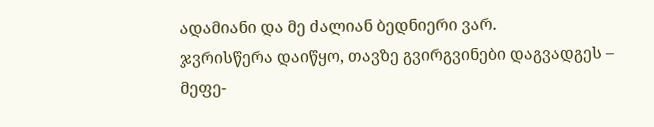ადამიანი და მე ძალიან ბედნიერი ვარ.
ჯვრისწერა დაიწყო, თავზე გვირგვინები დაგვადგეს – მეფე-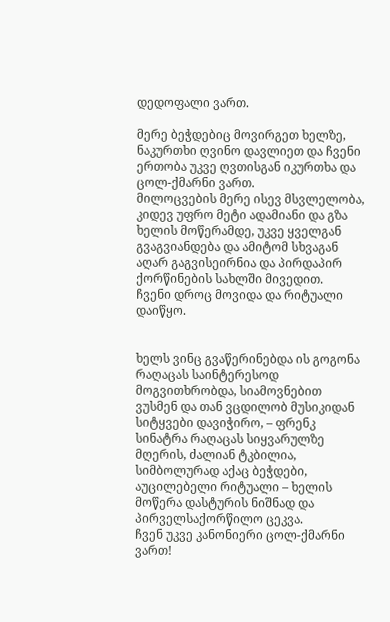დედოფალი ვართ.

მერე ბეჭდებიც მოვირგეთ ხელზე, ნაკურთხი ღვინო დავლიეთ და ჩვენი ერთობა უკვე ღვთისგან იკურთხა და ცოლ-ქმარნი ვართ.
მილოცვების მერე ისევ მსვლელობა, კიდევ უფრო მეტი ადამიანი და გზა ხელის მოწერამდე, უკვე ყველგან გვაგვიანდება და ამიტომ სხვაგან აღარ გაგვისეირნია და პირდაპირ ქორწინების სახლში მივედით.
ჩვენი დროც მოვიდა და რიტუალი დაიწყო.


ხელს ვინც გვაწერინებდა ის გოგონა რაღაცას საინტერესოდ მოგვითხრობდა, სიამოვნებით ვუსმენ და თან ვცდილობ მუსიკიდან სიტყვები დავიჭირო, – ფრენკ სინატრა რაღაცას სიყვარულზე მღერის, ძალიან ტკბილია, სიმბოლურად აქაც ბეჭდები, აუცილებელი რიტუალი – ხელის მოწერა დასტურის ნიშნად და პირველსაქორწილო ცეკვა.
ჩვენ უკვე კანონიერი ცოლ-ქმარნი ვართ!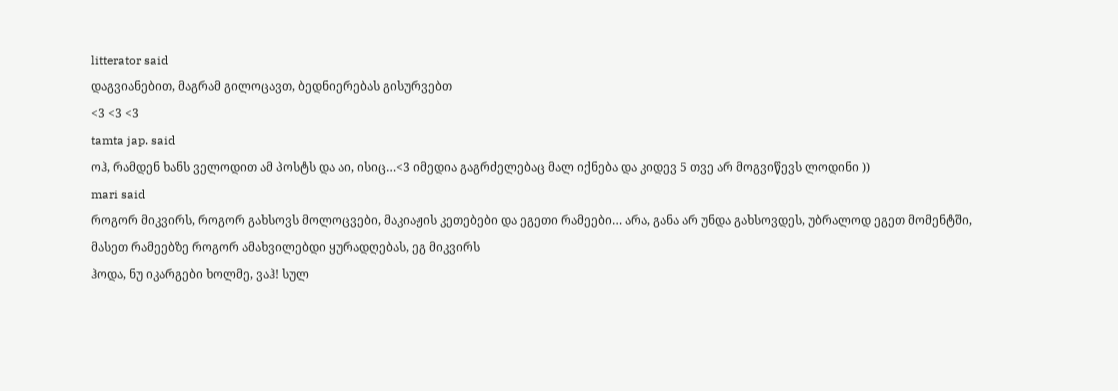litterator said
დაგვიანებით, მაგრამ გილოცავთ, ბედნიერებას გისურვებთ
<3 <3 <3
tamta jap. said
ოჰ, რამდენ ხანს ველოდით ამ პოსტს და აი, ისიც…<3 იმედია გაგრძელებაც მალ იქნება და კიდევ 5 თვე არ მოგვიწევს ლოდინი ))
mari said
როგორ მიკვირს, როგორ გახსოვს მოლოცვები, მაკიაჟის კეთებები და ეგეთი რამეები… არა, განა არ უნდა გახსოვდეს, უბრალოდ ეგეთ მომენტში, მასეთ რამეებზე როგორ ამახვილებდი ყურადღებას, ეგ მიკვირს
ჰოდა, ნუ იკარგები ხოლმე, ვაჰ! სულ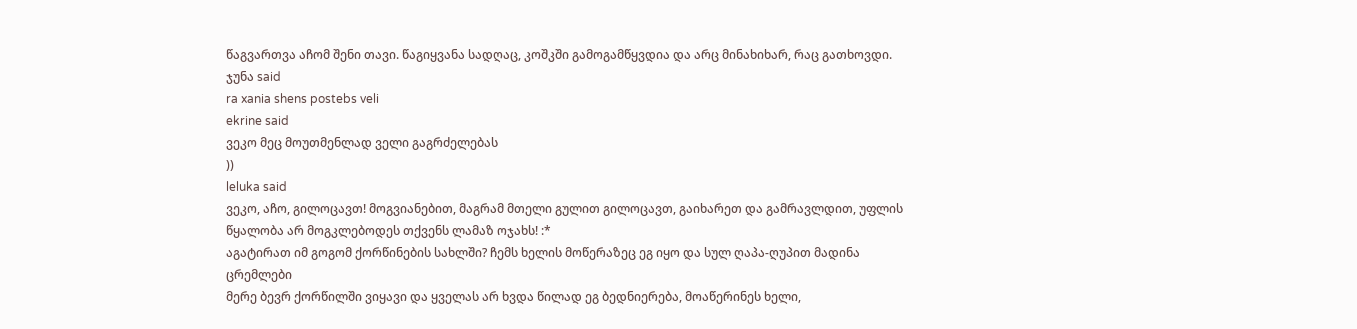წაგვართვა აჩომ შენი თავი. წაგიყვანა სადღაც, კოშკში გამოგამწყვდია და არც მინახიხარ, რაც გათხოვდი.
ჯუნა said
ra xania shens postebs veli
ekrine said
ვეკო მეც მოუთმენლად ველი გაგრძელებას
))
leluka said
ვეკო, აჩო, გილოცავთ! მოგვიანებით, მაგრამ მთელი გულით გილოცავთ, გაიხარეთ და გამრავლდით, უფლის წყალობა არ მოგკლებოდეს თქვენს ლამაზ ოჯახს! :*
აგატირათ იმ გოგომ ქორწინების სახლში? ჩემს ხელის მოწერაზეც ეგ იყო და სულ ღაპა-ღუპით მადინა ცრემლები
მერე ბევრ ქორწილში ვიყავი და ყველას არ ხვდა წილად ეგ ბედნიერება, მოაწერინეს ხელი,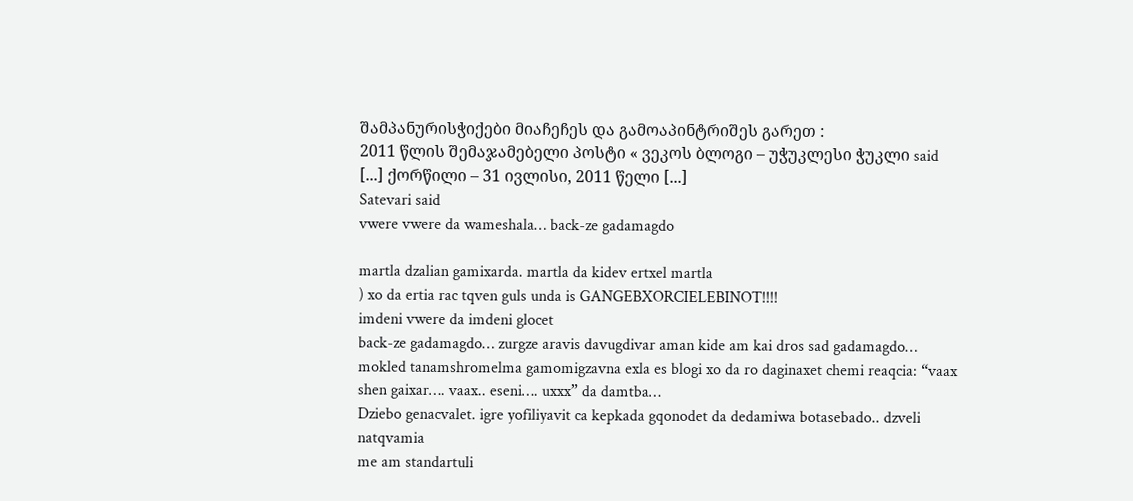შამპანურისჭიქები მიაჩეჩეს და გამოაპინტრიშეს გარეთ :
2011 წლის შემაჯამებელი პოსტი « ვეკოს ბლოგი – უჭუკლესი ჭუკლი said
[...] ქორწილი – 31 ივლისი, 2011 წელი [...]
Satevari said
vwere vwere da wameshala… back-ze gadamagdo

martla dzalian gamixarda. martla da kidev ertxel martla
) xo da ertia rac tqven guls unda is GANGEBXORCIELEBINOT!!!!
imdeni vwere da imdeni glocet
back-ze gadamagdo… zurgze aravis davugdivar aman kide am kai dros sad gadamagdo…
mokled tanamshromelma gamomigzavna exla es blogi xo da ro daginaxet chemi reaqcia: “vaax shen gaixar…. vaax.. eseni…. uxxx” da damtba…
Dziebo genacvalet. igre yofiliyavit ca kepkada gqonodet da dedamiwa botasebado.. dzveli natqvamia
me am standartuli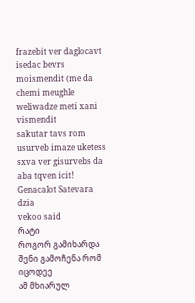frazebit ver daglocavt isedac bevrs moismendit (me da chemi meughle weliwadze meti xani vismendit
sakutar tavs rom usurveb imaze uketess sxva ver gisurvebs da aba tqven icit!
Genacalot Satevara dzia
vekoo said
რატი
როგორ გამიხარდა შენი გამოჩენა რომ იცოდეე
ამ მხიარულ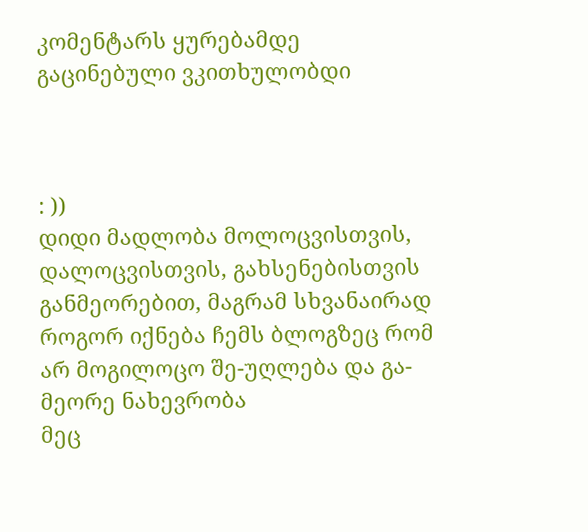კომენტარს ყურებამდე გაცინებული ვკითხულობდი



: ))
დიდი მადლობა მოლოცვისთვის, დალოცვისთვის, გახსენებისთვის
განმეორებით, მაგრამ სხვანაირად როგორ იქნება ჩემს ბლოგზეც რომ არ მოგილოცო შე-უღლება და გა-მეორე ნახევრობა
მეც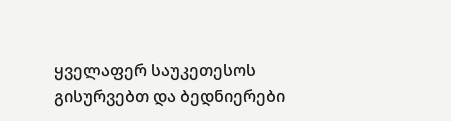ყველაფერ საუკეთესოს გისურვებთ და ბედნიერები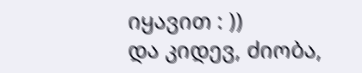იყავით : ))
და კიდევ, ძიობა,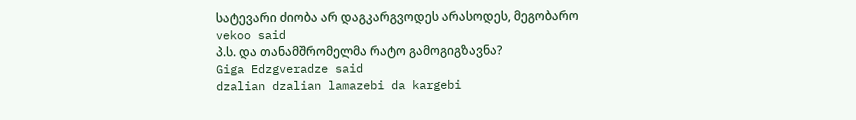სატევარი ძიობა არ დაგკარგვოდეს არასოდეს, მეგობარო
vekoo said
პ.ს. და თანამშრომელმა რატო გამოგიგზავნა?
Giga Edzgveradze said
dzalian dzalian lamazebi da kargebi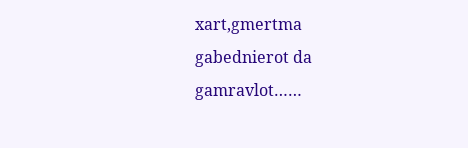xart,gmertma gabednierot da gamravlot……